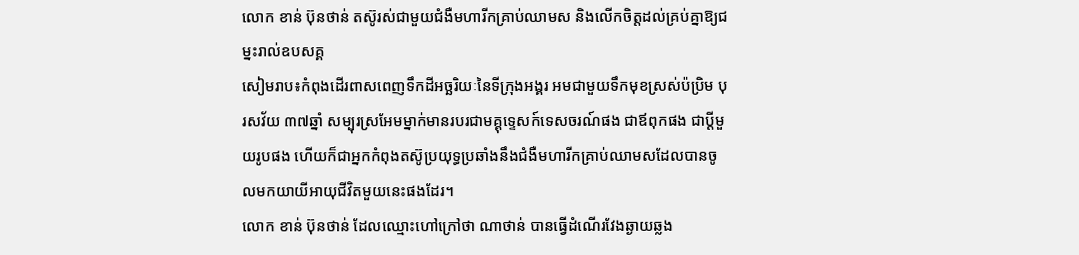លោក ខាន់ ប៊ុនថាន់ តស៊ូរស់ជាមួយជំងឺមហារីកគ្រាប់ឈាមស និងលើកចិត្តដល់គ្រប់គ្នាឱ្យជម្នះរាល់ឧបសគ្គ
សៀមរាប៖កំពុងដើរពាសពេញទឹកដីអច្ឆរិយៈនៃទីក្រុងអង្គរ អមជាមួយទឹកមុខស្រស់ប៉ប្រិម បុរសវ័យ ៣៧ឆ្នាំ សម្បុរស្រអែមម្នាក់មានរបរជាមគ្គុទ្ទេសក៍ទេសចរណ៍ផង ជាឪពុកផង ជាប្ដីមួយរូបផង ហើយក៏ជាអ្នកកំពុងតស៊ូប្រយុទ្ធប្រឆាំងនឹងជំងឺមហារីកគ្រាប់ឈាមសដែលបានចូលមកយាយីអាយុជីវិតមួយនេះផងដែរ។
លោក ខាន់ ប៊ុនថាន់ ដែលឈ្មោះហៅក្រៅថា ណាថាន់ បានធ្វើដំណើរវែងឆ្ងាយឆ្លង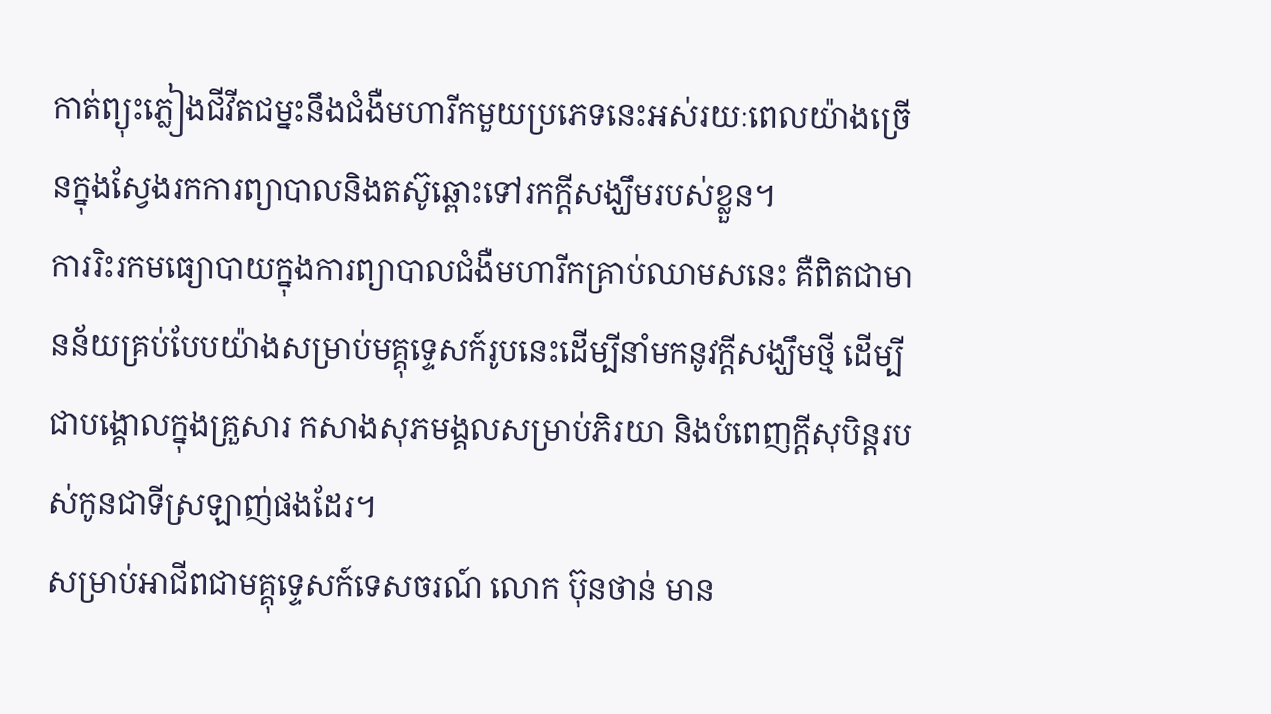កាត់ព្យុះភ្លៀងជីវីតជម្នះនឹងជំងឺមហារីកមួយប្រភេទនេះអស់រយៈពេលយ៉ាងច្រើនក្នុងស្វែងរកការព្យាបាលនិងតស៊ូឆ្ពោះទៅរកក្តីសង្ឃឹមរបស់ខ្លួន។
ការរិះរកមធ្យោបាយក្នុងការព្យាបាលជំងឺមហារីកគ្រាប់ឈាមសនេះ គឺពិតជាមានន័យគ្រប់បែបយ៉ាងសម្រាប់មគ្គុទ្ទេសក៍រូបនេះដើម្បីនាំមកនូវក្តីសង្ឃឹមថ្មី ដើម្បីជាបង្គោលក្នុងគ្រួសារ កសាងសុភមង្គលសម្រាប់ភិរយា និងបំពេញក្តីសុបិន្តរបស់កូនជាទីស្រឡាញ់ផងដែរ។
សម្រាប់អាជីពជាមគ្គុទេ្ទសក៍ទេសចរណ៍ លោក ប៊ុនថាន់ មាន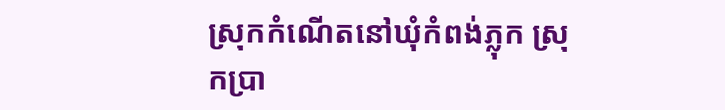ស្រុកកំណើតនៅឃុំកំពង់ភ្លុក ស្រុកប្រា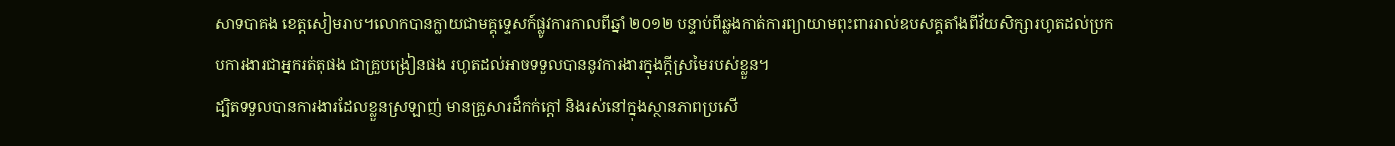សាទបាគង ខេត្តសៀមរាប។លោកបានក្លាយជាមគ្គុទេ្ទសក៍ផ្លូវការកាលពីឆ្នាំ ២០១២ បន្ទាប់ពីឆ្លងកាត់ការព្យាយាមពុះពាររាល់ឧបសគ្គតាំងពីវ័យសិក្សារហូតដល់ប្រកបការងារជាអ្នករត់តុផង ជាគ្រួបង្រៀនផង រហូតដល់អាចទទួលបាននូវការងារក្នុងក្ដីស្រមៃរបស់ខ្លួន។
ដ្បិតទទួលបានការងារដែលខ្លួនស្រឡាញ់ មានគ្រួសារដ៏កក់ក្ដៅ និងរស់នៅក្នុងស្ថានភាពប្រសើ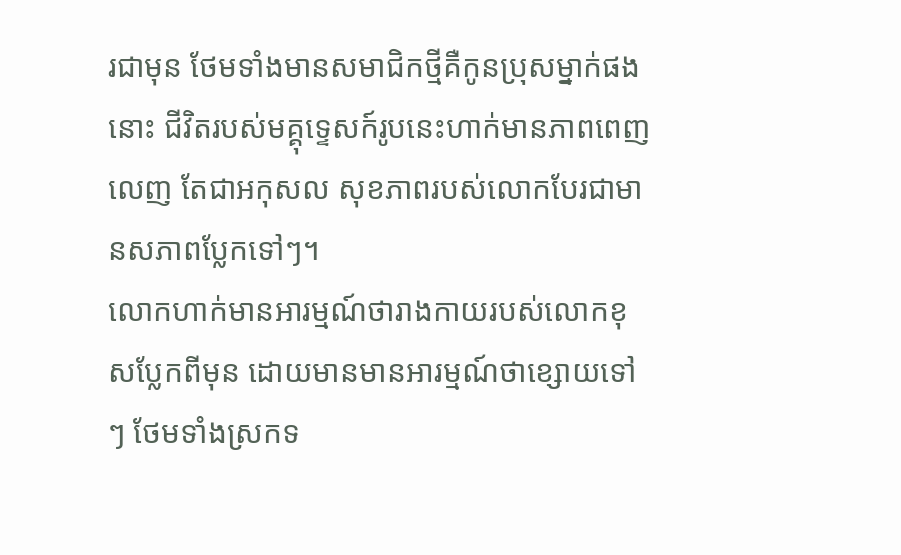រជាមុន ថែមទាំងមានសមាជិកថ្មីគឺកូនប្រុសម្នាក់ផងនោះ ជីវិតរបស់មគ្គុទ្ទេសក៍រូបនេះហាក់មានភាពពេញលេញ តែជាអកុសល សុខភាពរបស់លោកបែរជាមានសភាពប្លែកទៅៗ។
លោកហាក់មានអារម្មណ៍ថារាងកាយរបស់លោកខុសប្លែកពីមុន ដោយមានមានអារម្មណ៍ថាខ្សោយទៅៗ ថែមទាំងស្រកទ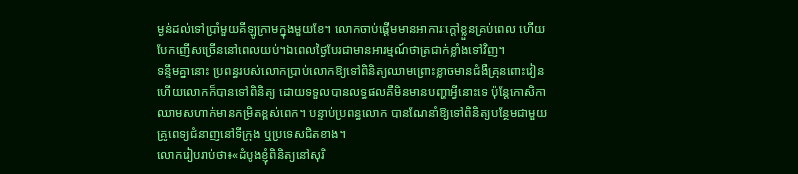ម្ងន់ដល់ទៅប្រាំមួយគីឡូក្រាមក្នុងមួយខែ។ លោកចាប់ផ្ដើមមានអាការៈក្តៅខ្លួនគ្រប់ពេល ហើយបែកញើសច្រើននៅពេលយប់។ឯពេលថ្ងៃបែរជាមានអារម្មណ៍ថាត្រជាក់ខ្លាំងទៅវិញ។
ទន្ទឹមគ្នានោះ ប្រពន្ធរបស់លោកប្រាប់លោកឱ្យទៅពិនិត្យឈាមព្រោះខ្លាចមានជំងឺគ្រុនពោះវៀន ហើយលោកក៏បានទៅពិនិត្យ ដោយទទួលបានលទ្ធផលគឺមិនមានបញ្ហាអ្វីនោះទេ ប៉ុន្តែកោសិកាឈាមសហាក់មានកម្រិតខ្ពស់ពេក។ បន្ទាប់ប្រពន្ធលោក បានណែនាំឱ្យទៅពិនិត្យបន្ថែមជាមួយគ្រូពេទ្យជំនាញនៅទីក្រុង ឬប្រទេសជិតខាង។
លោករៀបរាប់ថា៖«ដំបូងខ្ញុំពិនិត្យនៅសុរិ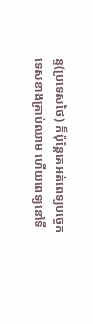ន្ទ(ប្រទេសថៃ) ក៏ប៉ុន្តែគេអត់ពេទ្យបច្ចេកទេសខាងគ្រាប់ឈាម ហើយពេទ្យនៅទី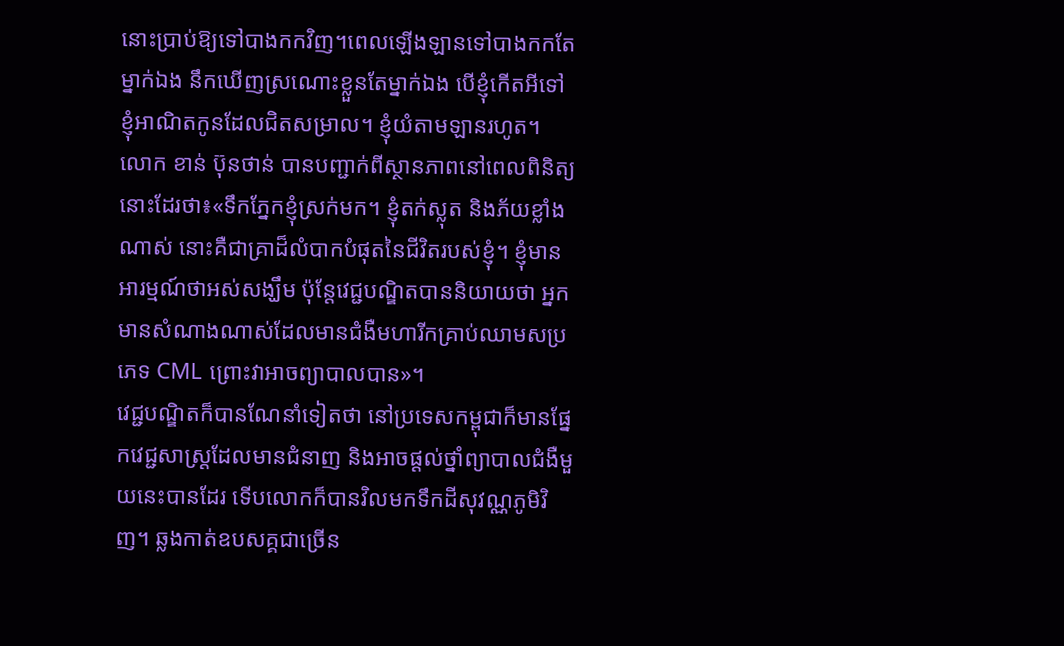នោះប្រាប់ឱ្យទៅបាងកកវិញ។ពេលឡើងឡានទៅបាងកកតែម្នាក់ឯង នឹកឃើញស្រណោះខ្លួនតែម្នាក់ឯង បើខ្ញុំកើតអីទៅ ខ្ញុំអាណិតកូនដែលជិតសម្រាល។ ខ្ញុំយំតាមឡានរហូត។
លោក ខាន់ ប៊ុនថាន់ បានបញ្ជាក់ពីស្ថានភាពនៅពេលពិនិត្យនោះដែរថា៖«ទឹកភ្នែកខ្ញុំស្រក់មក។ ខ្ញុំតក់ស្លុត និងភ័យខ្លាំងណាស់ នោះគឺជាគ្រាដ៏លំបាកបំផុតនៃជីវិតរបស់ខ្ញុំ។ ខ្ញុំមានអារម្មណ៍ថាអស់សង្ឃឹម ប៉ុន្តែវេជ្ជបណ្ឌិតបាននិយាយថា អ្នកមានសំណាងណាស់ដែលមានជំងឺមហារីកគ្រាប់ឈាមសប្រភេទ CML ព្រោះវាអាចព្យាបាលបាន»។
វេជ្ជបណ្ឌិតក៏បានណែនាំទៀតថា នៅប្រទេសកម្ពុជាក៏មានផ្នែកវេជ្ជសាស្ត្រដែលមានជំនាញ និងអាចផ្ដល់ថ្នាំព្យាបាលជំងឺមួយនេះបានដែរ ទើបលោកក៏បានវិលមកទឹកដីសុវណ្ណភូមិវិញ។ ឆ្លងកាត់ឧបសគ្គជាច្រើន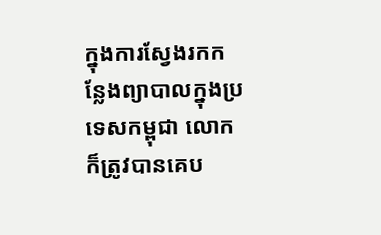ក្នុងការស្វែងរកកន្លែងព្យាបាលក្នុងប្រទេសកម្ពុជា លោកក៏ត្រូវបានគេប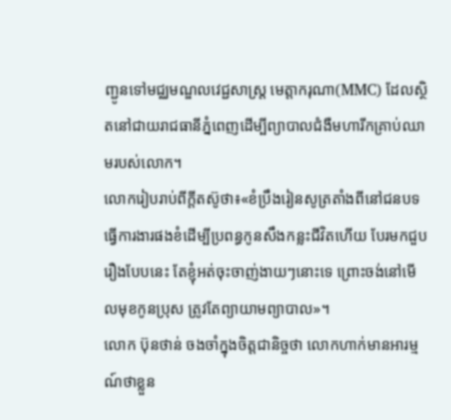ញ្ជូនទៅមជ្ឈមណ្ឌលវេជ្ជសាស្ត្រ មេត្តាករុណា(MMC) ដែលស្ថិតនៅជាយរាជធានីភ្នំពេញដើម្បីព្យាបាលជំងឺមហារីកគ្រាប់ឈាមរបស់លោក។
លោករៀបរាប់ពីក្ដីតស៊ូថា៖«ខំប្រឹងរៀនសូត្រតាំងពីនៅជនបទ ធ្វើការងារផងខំដើម្បីប្រពន្ធកូនសឹងកន្លះជីវិតហើយ បែរមកជួបរឿងបែបនេះ តែខ្ញុំអត់ចុះចាញ់ងាយៗនោះទេ ព្រោះចង់នៅមើលមុខកូនប្រុស ត្រូវតែព្យាយាមព្យាបាល»។
លោក ប៊ុនថាន់ ចងចាំក្នុងចិត្តជានិច្ចថា លោកហាក់មានអារម្មណ៍ថាខ្លួន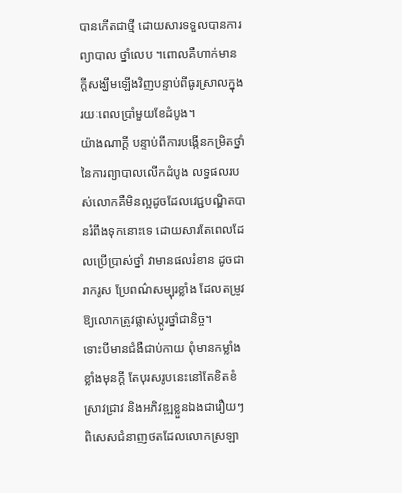បានកើតជាថ្មី ដោយសារទទួលបានការព្យាបាល ថ្នាំលេប ។ពោលគឺហាក់មានក្ដីសង្ឃឹមឡើងវិញបន្ទាប់ពីធូរស្រាលក្នុងរយៈពេលប្រាំមួយខែដំបូង។
យ៉ាងណាក្ដី បន្ទាប់ពីការបង្កើនកម្រិតថ្នាំនៃការព្យាបាលលើកដំបូង លទ្ធផលរបស់លោកគឺមិនល្អដូចដែលវេជ្ជបណ្ឌិតបានរំពឹងទុកនោះទេ ដោយសារតែពេលដែលប្រើប្រាស់ថ្នាំ វាមានផលរំខាន ដូចជា រាករូស ប្រែពណ៌សម្បុរខ្លាំង ដែលតម្រូវឱ្យលោកត្រូវផ្លាស់ប្ដូរថ្នាំជានិច្ច។
ទោះបីមានជំងឺជាប់កាយ ពុំមានកម្លាំងខ្លាំងមុនក្ដី តែបុរសរូបនេះនៅតែខិតខំស្រាវជ្រាវ និងអភិវឌ្ឍខ្លួនឯងជារឿយៗ ពិសេសជំនាញថតដែលលោកស្រឡា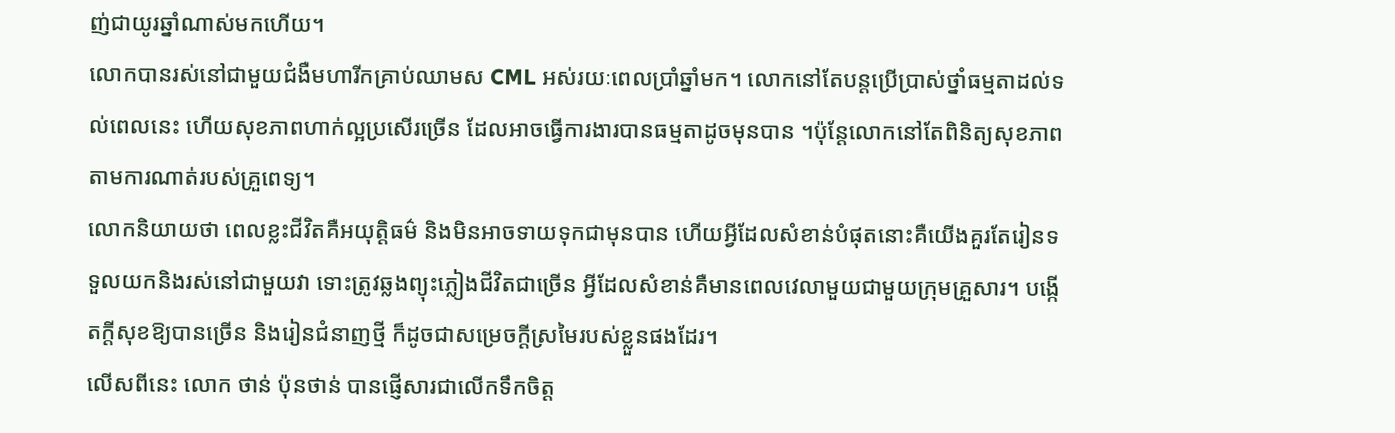ញ់ជាយូរឆ្នាំណាស់មកហើយ។
លោកបានរស់នៅជាមួយជំងឺមហារីកគ្រាប់ឈាមស CML អស់រយៈពេលប្រាំឆ្នាំមក។ លោកនៅតែបន្តប្រើប្រាស់ថ្នាំធម្មតាដល់ទល់ពេលនេះ ហើយសុខភាពហាក់ល្អប្រសើរច្រើន ដែលអាចធ្វើការងារបានធម្មតាដូចមុនបាន ។ប៉ុន្តែលោកនៅតែពិនិត្យសុខភាពតាមការណាត់របស់គ្រួពេទ្យ។
លោកនិយាយថា ពេលខ្លះជីវិតគឺអយុត្តិធម៌ និងមិនអាចទាយទុកជាមុនបាន ហើយអ្វីដែលសំខាន់បំផុតនោះគឺយើងគួរតែរៀនទទួលយកនិងរស់នៅជាមួយវា ទោះត្រូវឆ្លងព្យុះភ្លៀងជីវិតជាច្រើន អ្វីដែលសំខាន់គឺមានពេលវេលាមួយជាមួយក្រុមគ្រួសារ។ បង្កើតក្ដីសុខឱ្យបានច្រើន និងរៀនជំនាញថ្មី ក៏ដូចជាសម្រេចក្ដីស្រមៃរបស់ខ្លួនផងដែរ។
លើសពីនេះ លោក ថាន់ ប៉ុនថាន់ បានផ្ញើសារជាលើកទឹកចិត្ត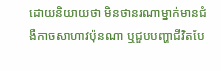ដោយនិយាយថា មិនថានរណាម្នាក់មានជំងឺកាចសាហាវប៉ុនណា ឬជួបបញ្ហាជីវិតបែ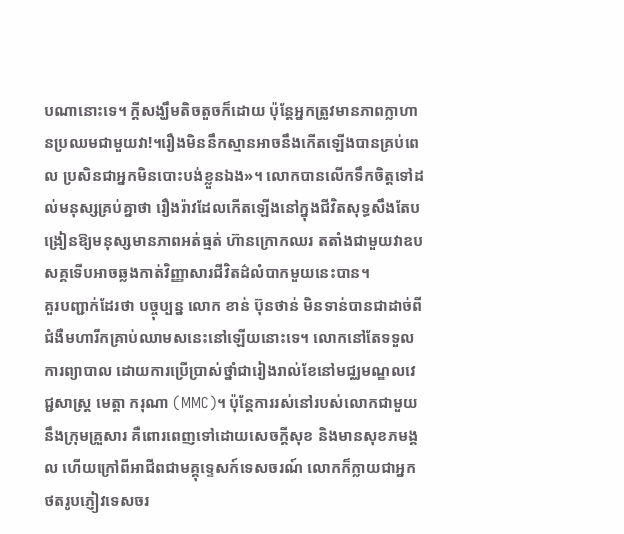បណានោះទេ។ ក្ដីសង្ឃឹមតិចតួចក៏ដោយ ប៉ុន្តែអ្នកត្រូវមានភាពក្លាហានប្រឈមជាមួយវា!។រឿងមិននឹកស្មានអាចនឹងកើតឡើងបានគ្រប់ពេល ប្រសិនជាអ្នកមិនបោះបង់ខ្លួនឯង»។ លោកបានលើកទឹកចិត្តទៅដល់មនុស្សគ្រប់គ្នាថា រឿងរ៉ាវដែលកើតឡើងនៅក្នុងជីវិតសុទ្ធសឹងតែបង្រៀនឱ្យមនុស្សមានភាពអត់ធ្មត់ ហ៊ានក្រោកឈរ តតាំងជាមួយវាឧបសគ្គទើបអាចឆ្លងកាត់វិញ្ញាសារជីវិតដ៌លំបាកមួយនេះបាន។
គួរបញ្ជាក់ដែរថា បច្ចុប្បន្ន លោក ខាន់ ប៊ុនថាន់ មិនទាន់បានជាដាច់ពីជំងឺមហារីកគ្រាប់ឈាមសនេះនៅឡើយនោះទេ។ លោកនៅតែទទួលការព្យាបាល ដោយការប្រើប្រាស់ថ្នាំជារៀងរាល់ខែនៅមជ្ឈមណ្ឌលវេជ្ជសាស្ត្រ មេត្តា ករុណា (MMC)។ ប៉ុន្តែការរស់នៅរបស់លោកជាមួយនឹងក្រុមគ្រួសារ គឺពោរពេញទៅដោយសេចក្ដីសុខ និងមានសុខភមង្គល ហើយក្រៅពីអាជីពជាមគ្គុទេ្ទសក៍ទេសចរណ៍ លោកក៏ក្លាយជាអ្នកថតរូបភ្ញៀវទេសចរ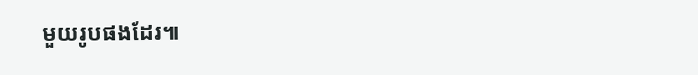មួយរូបផងដែរ៕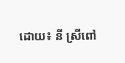ដោយ៖ នី ស្រីពៅ